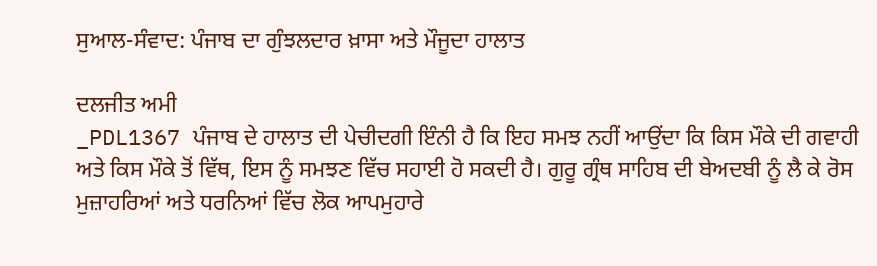ਸੁਆਲ-ਸੰਵਾਦ: ਪੰਜਾਬ ਦਾ ਗੁੰਝਲਦਾਰ ਖ਼ਾਸਾ ਅਤੇ ਮੌਜੂਦਾ ਹਾਲਾਤ

ਦਲਜੀਤ ਅਮੀ
_PDL1367 ਪੰਜਾਬ ਦੇ ਹਾਲਾਤ ਦੀ ਪੇਚੀਦਗੀ ਇੰਨੀ ਹੈ ਕਿ ਇਹ ਸਮਝ ਨਹੀਂ ਆਉਂਦਾ ਕਿ ਕਿਸ ਮੌਕੇ ਦੀ ਗਵਾਹੀ ਅਤੇ ਕਿਸ ਮੌਕੇ ਤੋਂ ਵਿੱਥ, ਇਸ ਨੂੰ ਸਮਝਣ ਵਿੱਚ ਸਹਾਈ ਹੋ ਸਕਦੀ ਹੈ। ਗੁਰੂ ਗ੍ਰੰਥ ਸਾਹਿਬ ਦੀ ਬੇਅਦਬੀ ਨੂੰ ਲੈ ਕੇ ਰੋਸ ਮੁਜ਼ਾਹਰਿਆਂ ਅਤੇ ਧਰਨਿਆਂ ਵਿੱਚ ਲੋਕ ਆਪਮੁਹਾਰੇ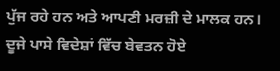ਪੁੱਜ ਰਹੇ ਹਨ ਅਤੇ ਆਪਣੀ ਮਰਜ਼ੀ ਦੇ ਮਾਲਕ ਹਨ। ਦੂਜੇ ਪਾਸੇ ਵਿਦੇਸ਼ਾਂ ਵਿੱਚ ਬੇਵਤਨ ਹੋਏ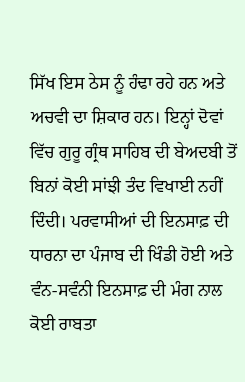ਸਿੱਖ ਇਸ ਠੇਸ ਨੂੰ ਹੰਢਾ ਰਹੇ ਹਨ ਅਤੇ ਅਚਵੀ ਦਾ ਸ਼ਿਕਾਰ ਹਨ। ਇਨ੍ਹਾਂ ਦੋਵਾਂ ਵਿੱਚ ਗੁਰੂ ਗ੍ਰੰਥ ਸਾਹਿਬ ਦੀ ਬੇਅਦਬੀ ਤੋਂ ਬਿਨਾਂ ਕੋਈ ਸਾਂਝੀ ਤੰਦ ਵਿਖਾਈ ਨਹੀਂ ਦਿੰਦੀ। ਪਰਵਾਸੀਆਂ ਦੀ ਇਨਸਾਫ਼ ਦੀ ਧਾਰਨਾ ਦਾ ਪੰਜਾਬ ਦੀ ਖਿੰਡੀ ਹੋਈ ਅਤੇ ਵੰਨ-ਸਵੰਨੀ ਇਨਸਾਫ਼ ਦੀ ਮੰਗ ਨਾਲ ਕੋਈ ਰਾਬਤਾ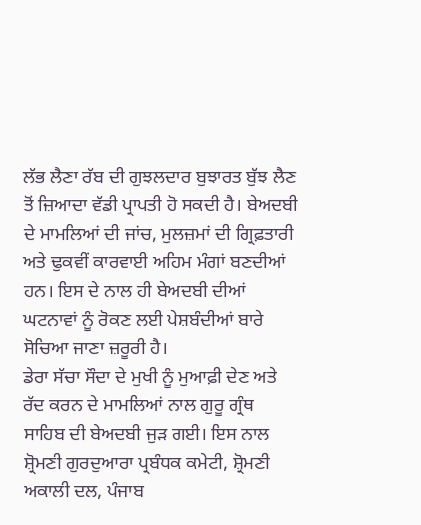ਲੱਭ ਲੈਣਾ ਰੱਬ ਦੀ ਗੁਝਲਦਾਰ ਬੁਝਾਰਤ ਬੁੱਝ ਲੈਣ ਤੋਂ ਜ਼ਿਆਦਾ ਵੱਡੀ ਪ੍ਰਾਪਤੀ ਹੋ ਸਕਦੀ ਹੈ। ਬੇਅਦਬੀ ਦੇ ਮਾਮਲਿਆਂ ਦੀ ਜਾਂਚ, ਮੁਲਜ਼ਮਾਂ ਦੀ ਗ੍ਰਿਫ਼ਤਾਰੀ ਅਤੇ ਢੁਕਵੀਂ ਕਾਰਵਾਈ ਅਹਿਮ ਮੰਗਾਂ ਬਣਦੀਆਂ ਹਨ। ਇਸ ਦੇ ਨਾਲ ਹੀ ਬੇਅਦਬੀ ਦੀਆਂ ਘਟਨਾਵਾਂ ਨੂੰ ਰੋਕਣ ਲਈ ਪੇਸ਼ਬੰਦੀਆਂ ਬਾਰੇ ਸੋਚਿਆ ਜਾਣਾ ਜ਼ਰੂਰੀ ਹੈ।
ਡੇਰਾ ਸੱਚਾ ਸੌਦਾ ਦੇ ਮੁਖੀ ਨੂੰ ਮੁਆਫ਼ੀ ਦੇਣ ਅਤੇ ਰੱਦ ਕਰਨ ਦੇ ਮਾਮਲਿਆਂ ਨਾਲ ਗੁਰੂ ਗ੍ਰੰਥ ਸਾਹਿਬ ਦੀ ਬੇਅਦਬੀ ਜੁੜ ਗਈ। ਇਸ ਨਾਲ ਸ਼੍ਰੋਮਣੀ ਗੁਰਦੁਆਰਾ ਪ੍ਰਬੰਧਕ ਕਮੇਟੀ, ਸ਼੍ਰੋਮਣੀ ਅਕਾਲੀ ਦਲ, ਪੰਜਾਬ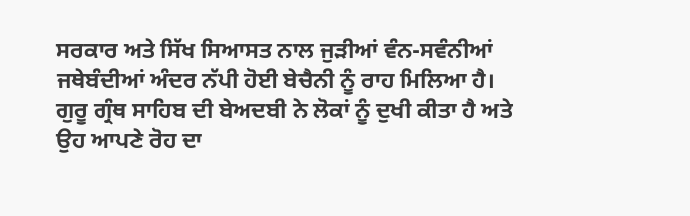ਸਰਕਾਰ ਅਤੇ ਸਿੱਖ ਸਿਆਸਤ ਨਾਲ ਜੁੜੀਆਂ ਵੰਨ-ਸਵੰਨੀਆਂ ਜਥੇਬੰਦੀਆਂ ਅੰਦਰ ਨੱਪੀ ਹੋਈ ਬੇਚੈਨੀ ਨੂੰ ਰਾਹ ਮਿਲਿਆ ਹੈ। ਗੁਰੂ ਗ੍ਰੰਥ ਸਾਹਿਬ ਦੀ ਬੇਅਦਬੀ ਨੇ ਲੋਕਾਂ ਨੂੰ ਦੁਖੀ ਕੀਤਾ ਹੈ ਅਤੇ ਉਹ ਆਪਣੇ ਰੋਹ ਦਾ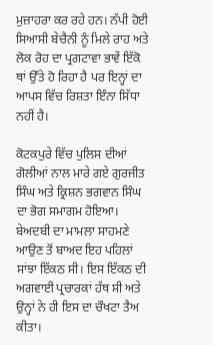ਮੁਜ਼ਾਹਰਾ ਕਰ ਰਹੇ ਹਨ। ਨੱਪੀ ਹੋਈ ਸਿਆਸੀ ਬੇਚੈਨੀ ਨੂੰ ਮਿਲੇ ਰਾਹ ਅਤੇ ਲੋਕ ਰੋਹ ਦਾ ਪ੍ਰਗਟਾਵਾ ਭਾਵੇਂ ਇੱਕੋ ਥਾਂ ਉੱਤੇ ਹੋ ਰਿਹਾ ਹੈ ਪਰ ਇਨ੍ਹਾਂ ਦਾ ਆਪਸ ਵਿੱਚ ਰਿਸ਼ਤਾ ਇੰਨਾ ਸਿੱਧਾ ਨਹੀਂ ਹੈ।

ਕੋਟਕਪੁਰੇ ਵਿੱਚ ਪੁਲਿਸ ਦੀਆਂ ਗੋਲੀਆਂ ਨਾਲ ਮਾਰੇ ਗਏ ਗੁਰਜੀਤ ਸਿੰਘ ਅਤੇ ਕ੍ਰਿਸ਼ਨ ਭਗਵਾਨ ਸਿੰਘ ਦਾ ਭੋਗ ਸਮਾਗਮ ਹੋਇਆ। ਬੇਅਦਬੀ ਦਾ ਮਾਮਲਾ ਸਾਹਮਣੇ ਆਉਣ ਤੋਂ ਬਾਅਦ ਇਹ ਪਹਿਲਾਂ ਸਾਂਝਾ ਇੱਕਠ ਸੀ। ਇਸ ਇੱਕਠ ਦੀ ਅਗਵਾਈ ਪ੍ਰਚਾਰਕਾਂ ਹੱਥ ਸੀ ਅਤੇ ਉਨ੍ਹਾਂ ਨੇ ਹੀ ਇਸ ਦਾ ਚੌਖਟਾ ਤੈਅ ਕੀਤਾ।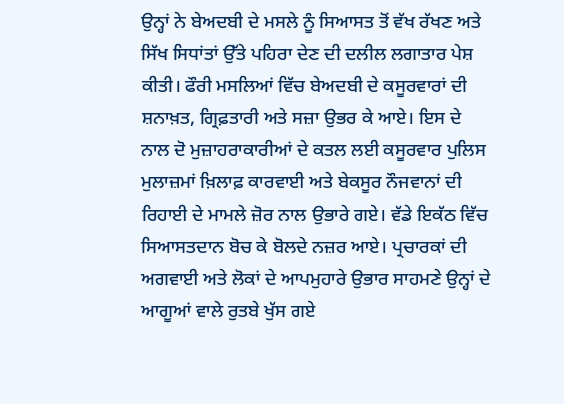ਉਨ੍ਹਾਂ ਨੇ ਬੇਅਦਬੀ ਦੇ ਮਸਲੇ ਨੂੰ ਸਿਆਸਤ ਤੋਂ ਵੱਖ ਰੱਖਣ ਅਤੇ ਸਿੱਖ ਸਿਧਾਂਤਾਂ ਉੱਤੇ ਪਹਿਰਾ ਦੇਣ ਦੀ ਦਲੀਲ ਲਗਾਤਾਰ ਪੇਸ਼ ਕੀਤੀ। ਫੌਰੀ ਮਸਲਿਆਂ ਵਿੱਚ ਬੇਅਦਬੀ ਦੇ ਕਸੂਰਵਾਰਾਂ ਦੀ ਸ਼ਨਾਖ਼ਤ, ਗ੍ਰਿਫ਼ਤਾਰੀ ਅਤੇ ਸਜ਼ਾ ਉਭਰ ਕੇ ਆਏ। ਇਸ ਦੇ ਨਾਲ ਦੋ ਮੁਜ਼ਾਹਰਾਕਾਰੀਆਂ ਦੇ ਕਤਲ ਲਈ ਕਸੂਰਵਾਰ ਪੁਲਿਸ ਮੁਲਾਜ਼ਮਾਂ ਖ਼ਿਲਾਫ਼ ਕਾਰਵਾਈ ਅਤੇ ਬੇਕਸੂਰ ਨੌਜਵਾਨਾਂ ਦੀ ਰਿਹਾਈ ਦੇ ਮਾਮਲੇ ਜ਼ੋਰ ਨਾਲ ਉਭਾਰੇ ਗਏ। ਵੱਡੇ ਇਕੱਠ ਵਿੱਚ ਸਿਆਸਤਦਾਨ ਬੋਚ ਕੇ ਬੋਲਦੇ ਨਜ਼ਰ ਆਏ। ਪ੍ਰਚਾਰਕਾਂ ਦੀ ਅਗਵਾਈ ਅਤੇ ਲੋਕਾਂ ਦੇ ਆਪਮੁਹਾਰੇ ਉਭਾਰ ਸਾਹਮਣੇ ਉਨ੍ਹਾਂ ਦੇ ਆਗੂਆਂ ਵਾਲੇ ਰੁਤਬੇ ਖੁੱਸ ਗਏ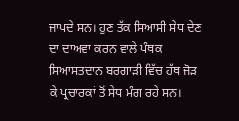ਜਾਪਦੇ ਸਨ। ਹੁਣ ਤੱਕ ਸਿਆਸੀ ਸੇਧ ਦੇਣ ਦਾ ਦਾਅਵਾ ਕਰਨ ਵਾਲੇ ਪੰਥਕ ਸਿਆਸਤਦਾਨ ਬਰਗਾੜੀ ਵਿੱਚ ਹੱਥ ਜੋੜ ਕੇ ਪ੍ਰਚਾਰਕਾਂ ਤੋਂ ਸੇਧ ਮੰਗ ਰਹੇ ਸਨ।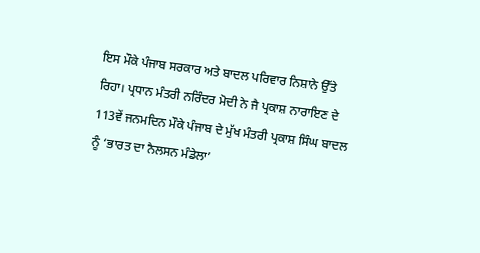ਇਸ ਮੌਕੇ ਪੰਜਾਬ ਸਰਕਾਰ ਅਤੇ ਬਾਦਲ ਪਰਿਵਾਰ ਨਿਸ਼ਾਨੇ ਉੱਤੇ ਰਿਹਾ। ਪ੍ਰਧਾਨ ਮੰਤਰੀ ਨਰਿੰਦਰ ਮੋਦੀ ਨੇ ਜੈ ਪ੍ਰਕਾਸ਼ ਨਾਰਾਇਣ ਦੇ 113ਵੇਂ ਜਨਮਦਿਨ ਮੌਕੇ ਪੰਜਾਬ ਦੇ ਮੁੱਖ ਮੰਤਰੀ ਪ੍ਰਕਾਸ਼ ਸਿੰਘ ਬਾਦਲ ਨੂੰ ‘ਭਾਰਤ ਦਾ ਨੈਲਸਨ ਮੰਡੇਲਾ’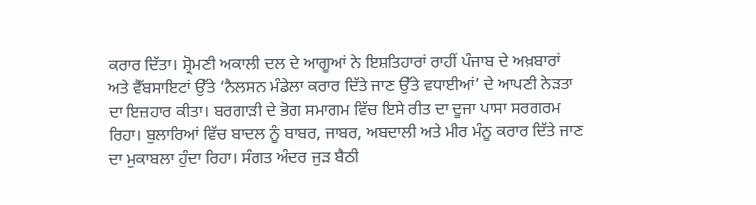ਕਰਾਰ ਦਿੱਤਾ। ਸ਼੍ਰੋਮਣੀ ਅਕਾਲੀ ਦਲ ਦੇ ਆਗੂਆਂ ਨੇ ਇਸ਼ਤਿਹਾਰਾਂ ਰਾਹੀਂ ਪੰਜਾਬ ਦੇ ਅਖ਼ਬਾਰਾਂ ਅਤੇ ਵੈੱਬਸਾਇਟਾਂ ਉੱਤੇ ‘ਨੈਲਸਨ ਮੰਡੇਲਾ ਕਰਾਰ ਦਿੱਤੇ ਜਾਣ ਉੱਤੇ ਵਧਾਈਆਂ’ ਦੇ ਆਪਣੀ ਨੇੜਤਾ ਦਾ ਇਜ਼ਹਾਰ ਕੀਤਾ। ਬਰਗਾੜੀ ਦੇ ਭੋਗ ਸਮਾਗਮ ਵਿੱਚ ਇਸੇ ਰੀਤ ਦਾ ਦੂਜਾ ਪਾਸਾ ਸਰਗਰਮ ਰਿਹਾ। ਬੁਲਾਰਿਆਂ ਵਿੱਚ ਬਾਦਲ ਨੂੰ ਬਾਬਰ, ਜਾਬਰ, ਅਬਦਾਲੀ ਅਤੇ ਮੀਰ ਮੰਨੂ ਕਰਾਰ ਦਿੱਤੇ ਜਾਣ ਦਾ ਮੁਕਾਬਲਾ ਹੁੰਦਾ ਰਿਹਾ। ਸੰਗਤ ਅੰਦਰ ਜੁੜ ਬੈਠੀ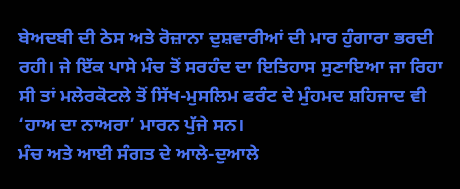ਬੇਅਦਬੀ ਦੀ ਠੇਸ ਅਤੇ ਰੋਜ਼ਾਨਾ ਦੁਸ਼ਵਾਰੀਆਂ ਦੀ ਮਾਰ ਹੁੰਗਾਰਾ ਭਰਦੀ ਰਹੀ। ਜੇ ਇੱਕ ਪਾਸੇ ਮੰਚ ਤੋਂ ਸਰਹੰਦ ਦਾ ਇਤਿਹਾਸ ਸੁਣਾਇਆ ਜਾ ਰਿਹਾ ਸੀ ਤਾਂ ਮਲੇਰਕੋਟਲੇ ਤੋਂ ਸਿੱਖ-ਮੁਸਲਿਮ ਫਰੰਟ ਦੇ ਮੁੰਹਮਦ ਸ਼ਹਿਜਾਦ ਵੀ ‘ਹਾਅ ਦਾ ਨਾਅਰਾ’ ਮਾਰਨ ਪੁੱਜੇ ਸਨ।
ਮੰਚ ਅਤੇ ਆਈ ਸੰਗਤ ਦੇ ਆਲੇ-ਦੁਆਲੇ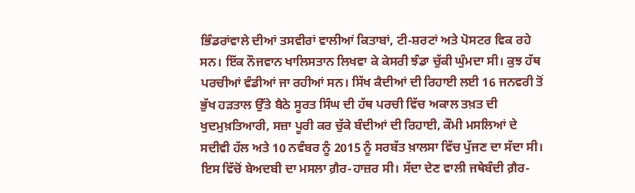ਭਿੰਡਰਾਂਵਾਲੇ ਦੀਆਂ ਤਸਵੀਰਾਂ ਵਾਲੀਆਂ ਕਿਤਾਬਾਂ, ਟੀ-ਸ਼ਰਟਾਂ ਅਤੇ ਪੋਸਟਰ ਵਿਕ ਰਹੇ ਸਨ। ਇੱਕ ਨੌਜਵਾਨ ਖਾਲਿਸਤਾਨ ਲਿਖਵਾ ਕੇ ਕੇਸਰੀ ਝੰਡਾ ਚੁੱਕੀ ਘੁੰਮਦਾ ਸੀ। ਕੁਝ ਹੱਥ ਪਰਚੀਆਂ ਵੰਡੀਆਂ ਜਾ ਰਹੀਆਂ ਸਨ। ਸਿੱਖ ਕੈਦੀਆਂ ਦੀ ਰਿਹਾਈ ਲਈ 16 ਜਨਵਰੀ ਤੋਂ ਭੁੱਖ ਹੜਤਾਲ ਉੱਤੇ ਬੈਠੇ ਸੂਰਤ ਸਿੰਘ ਦੀ ਹੱਥ ਪਰਚੀ ਵਿੱਚ ਅਕਾਲ ਤਖ਼ਤ ਦੀ ਖੁਦਮੁਖ਼ਤਿਆਰੀ, ਸਜ਼ਾ ਪੂਰੀ ਕਰ ਚੁੱਕੇ ਬੰਦੀਆਂ ਦੀ ਰਿਹਾਈ, ਕੌਮੀ ਮਸਲਿਆਂ ਦੇ ਸਦੀਵੀ ਹੱਲ ਅਤੇ 10 ਨਵੰਬਰ ਨੂੰ 2015 ਨੂੰ ਸਰਬੱਤ ਖ਼ਾਲਸਾ ਵਿੱਚ ਪੁੱਜਣ ਦਾ ਸੱਦਾ ਸੀ। ਇਸ ਵਿੱਚੋਂ ਬੇਅਦਬੀ ਦਾ ਮਸਲਾ ਗ਼ੈਰ-ਹਾਜ਼ਰ ਸੀ। ਸੱਦਾ ਦੇਣ ਵਾਲੀ ਜਥੇਬੰਦੀ ਗ਼ੈਰ-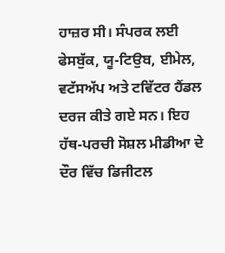ਹਾਜ਼ਰ ਸੀ। ਸੰਪਰਕ ਲਈ ਫੇਸਬੁੱਕ, ਯੂ-ਟਿਉਬ, ਈਮੇਲ, ਵਟੱਸਅੱਪ ਅਤੇ ਟਵਿੱਟਰ ਹੈਂਡਲ ਦਰਜ ਕੀਤੇ ਗਏ ਸਨ। ਇਹ ਹੱਥ-ਪਰਚੀ ਸੋਸ਼ਲ ਮੀਡੀਆ ਦੇ ਦੌਰ ਵਿੱਚ ਡਿਜੀਟਲ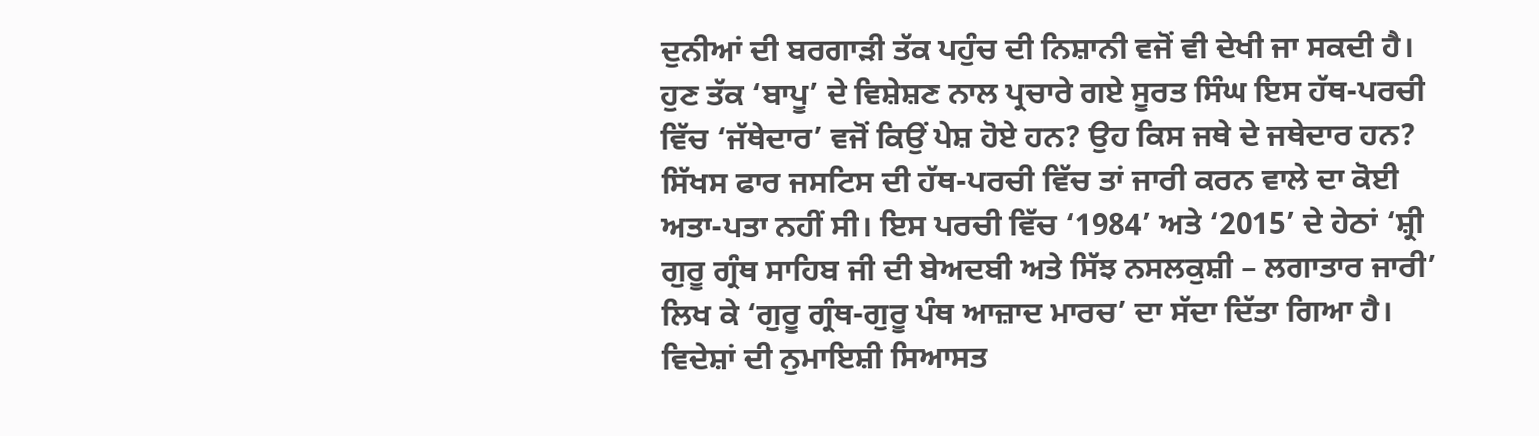ਦੁਨੀਆਂ ਦੀ ਬਰਗਾੜੀ ਤੱਕ ਪਹੁੰਚ ਦੀ ਨਿਸ਼ਾਨੀ ਵਜੋਂ ਵੀ ਦੇਖੀ ਜਾ ਸਕਦੀ ਹੈ। ਹੁਣ ਤੱਕ ‘ਬਾਪੂ’ ਦੇ ਵਿਸ਼ੇਸ਼ਣ ਨਾਲ ਪ੍ਰਚਾਰੇ ਗਏ ਸੂਰਤ ਸਿੰਘ ਇਸ ਹੱਥ-ਪਰਚੀ ਵਿੱਚ ‘ਜੱਥੇਦਾਰ’ ਵਜੋਂ ਕਿਉਂ ਪੇਸ਼ ਹੋਏ ਹਨ? ਉਹ ਕਿਸ ਜਥੇ ਦੇ ਜਥੇਦਾਰ ਹਨ? ਸਿੱਖਸ ਫਾਰ ਜਸਟਿਸ ਦੀ ਹੱਥ-ਪਰਚੀ ਵਿੱਚ ਤਾਂ ਜਾਰੀ ਕਰਨ ਵਾਲੇ ਦਾ ਕੋਈ ਅਤਾ-ਪਤਾ ਨਹੀਂ ਸੀ। ਇਸ ਪਰਚੀ ਵਿੱਚ ‘1984’ ਅਤੇ ‘2015’ ਦੇ ਹੇਠਾਂ ‘ਸ਼੍ਰੀ ਗੁਰੂ ਗ੍ਰੰਥ ਸਾਹਿਬ ਜੀ ਦੀ ਬੇਅਦਬੀ ਅਤੇ ਸਿੱਝ ਨਸਲਕੁਸ਼ੀ – ਲਗਾਤਾਰ ਜਾਰੀ’ ਲਿਖ ਕੇ ‘ਗੁਰੂ ਗ੍ਰੰਥ-ਗੁਰੂ ਪੰਥ ਆਜ਼ਾਦ ਮਾਰਚ’ ਦਾ ਸੱਦਾ ਦਿੱਤਾ ਗਿਆ ਹੈ। ਵਿਦੇਸ਼ਾਂ ਦੀ ਨੁਮਾਇਸ਼ੀ ਸਿਆਸਤ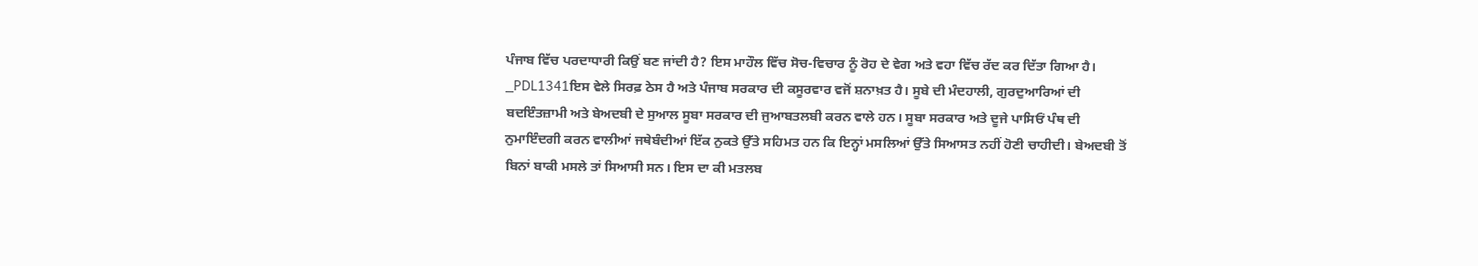ਪੰਜਾਬ ਵਿੱਚ ਪਰਦਾਧਾਰੀ ਕਿਉਂ ਬਣ ਜਾਂਦੀ ਹੈ? ਇਸ ਮਾਹੌਲ ਵਿੱਚ ਸੋਚ-ਵਿਚਾਰ ਨੂੰ ਰੋਹ ਦੇ ਵੇਗ ਅਤੇ ਵਹਾ ਵਿੱਚ ਰੱਦ ਕਰ ਦਿੱਤਾ ਗਿਆ ਹੈ।
_PDL1341ਇਸ ਵੇਲੇ ਸਿਰਫ਼ ਠੇਸ ਹੈ ਅਤੇ ਪੰਜਾਬ ਸਰਕਾਰ ਦੀ ਕਸੂਰਵਾਰ ਵਜੋਂ ਸ਼ਨਾਖ਼ਤ ਹੈ। ਸੂਬੇ ਦੀ ਮੰਦਹਾਲੀ, ਗੁਰਦੁਆਰਿਆਂ ਦੀ ਬਦਇੰਤਜ਼ਾਮੀ ਅਤੇ ਬੇਅਦਬੀ ਦੇ ਸੁਆਲ ਸੂਬਾ ਸਰਕਾਰ ਦੀ ਜੁਆਬਤਲਬੀ ਕਰਨ ਵਾਲੇ ਹਨ। ਸੂਬਾ ਸਰਕਾਰ ਅਤੇ ਦੂਜੇ ਪਾਸਿਓਂ ਪੰਥ ਦੀ ਨੁਮਾਇੰਦਗੀ ਕਰਨ ਵਾਲੀਆਂ ਜਥੇਬੰਦੀਆਂ ਇੱਕ ਨੁਕਤੇ ਉੱਤੇ ਸਹਿਮਤ ਹਨ ਕਿ ਇਨ੍ਹਾਂ ਮਸਲਿਆਂ ਉੱਤੇ ਸਿਆਸਤ ਨਹੀਂ ਹੋਣੀ ਚਾਹੀਦੀ। ਬੇਅਦਬੀ ਤੋਂ ਬਿਨਾਂ ਬਾਕੀ ਮਸਲੇ ਤਾਂ ਸਿਆਸੀ ਸਨ। ਇਸ ਦਾ ਕੀ ਮਤਲਬ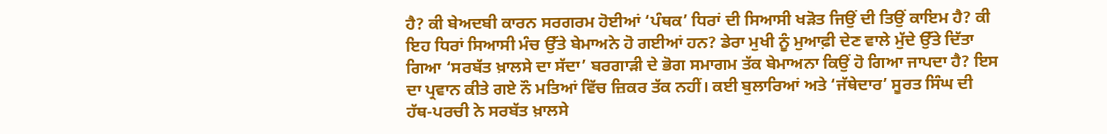ਹੈ? ਕੀ ਬੇਅਦਬੀ ਕਾਰਨ ਸਰਗਰਮ ਹੋਈਆਂ ‘ਪੰਥਕ’ ਧਿਰਾਂ ਦੀ ਸਿਆਸੀ ਖੜੋਤ ਜਿਉਂ ਦੀ ਤਿਉਂ ਕਾਇਮ ਹੈ? ਕੀ ਇਹ ਧਿਰਾਂ ਸਿਆਸੀ ਮੰਚ ਉੱਤੇ ਬੇਮਾਅਨੇ ਹੋ ਗਈਆਂ ਹਨ? ਡੇਰਾ ਮੁਖੀ ਨੂੰ ਮੁਆਫ਼ੀ ਦੇਣ ਵਾਲੇ ਮੁੱਦੇ ਉੱਤੇ ਦਿੱਤਾ ਗਿਆ ‘ਸਰਬੱਤ ਖ਼ਾਲਸੇ ਦਾ ਸੱਦਾ’ ਬਰਗਾੜੀ ਦੇ ਭੋਗ ਸਮਾਗਮ ਤੱਕ ਬੇਮਾਅਨਾ ਕਿਉਂ ਹੋ ਗਿਆ ਜਾਪਦਾ ਹੈ? ਇਸ ਦਾ ਪ੍ਰਵਾਨ ਕੀਤੇ ਗਏ ਨੌ ਮਤਿਆਂ ਵਿੱਚ ਜ਼ਿਕਰ ਤੱਕ ਨਹੀਂ। ਕਈ ਬੁਲਾਰਿਆਂ ਅਤੇ ‘ਜੱਥੇਦਾਰ’ ਸੂਰਤ ਸਿੰਘ ਦੀ ਹੱਥ-ਪਰਚੀ ਨੇ ਸਰਬੱਤ ਖ਼ਾਲਸੇ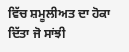ਵਿੱਚ ਸ਼ਮੂਲੀਅਤ ਦਾ ਹੋਕਾ ਦਿੱਤਾ ਜੋ ਸਾਂਝੀ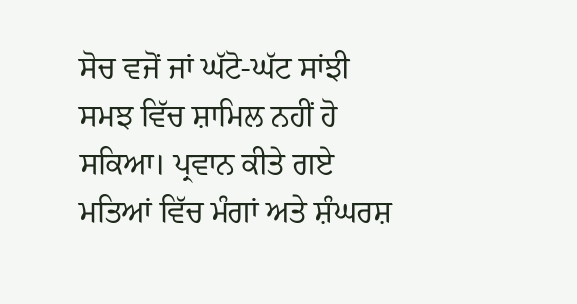ਸੋਚ ਵਜੋਂ ਜਾਂ ਘੱਟੋ-ਘੱਟ ਸਾਂਝੀ ਸਮਝ ਵਿੱਚ ਸ਼ਾਮਿਲ ਨਹੀਂ ਹੋ ਸਕਿਆ। ਪ੍ਰਵਾਨ ਕੀਤੇ ਗਏ ਮਤਿਆਂ ਵਿੱਚ ਮੰਗਾਂ ਅਤੇ ਸ਼ੰਘਰਸ਼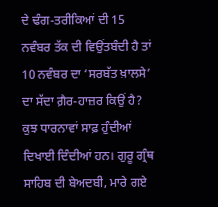ਦੇ ਢੰਗ-ਤਰੀਕਿਆਂ ਦੀ 15 ਨਵੰਬਰ ਤੱਕ ਦੀ ਵਿਉਂਤਬੰਦੀ ਹੈ ਤਾਂ 10 ਨਵੰਬਰ ਦਾ ‘ਸਰਬੱਤ ਖ਼ਾਲਸੇ’ ਦਾ ਸੱਦਾ ਗ਼ੈਰ-ਹਾਜ਼ਰ ਕਿਉਂ ਹੈ?
ਕੁਝ ਧਾਰਨਾਵਾਂ ਸਾਫ਼ ਹੁੰਦੀਆਂ ਦਿਖਾਈ ਦਿੰਦੀਆਂ ਹਨ। ਗੁਰੂ ਗ੍ਰੰਥ ਸਾਹਿਬ ਦੀ ਬੇਅਦਬੀ, ਮਾਰੇ ਗਏ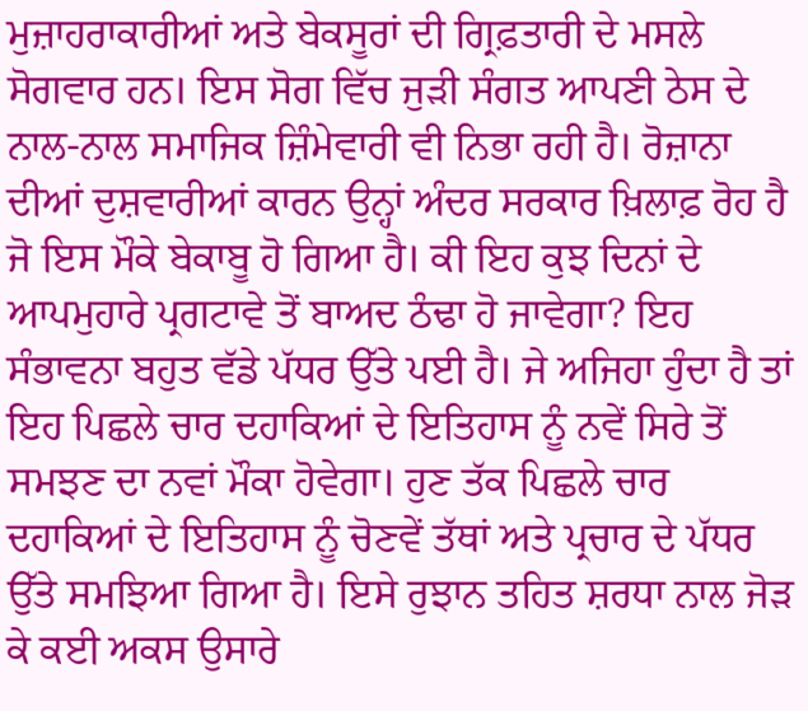ਮੁਜ਼ਾਹਰਾਕਾਰੀਆਂ ਅਤੇ ਬੇਕਸੂਰਾਂ ਦੀ ਗ੍ਰਿਫ਼ਤਾਰੀ ਦੇ ਮਸਲੇ ਸੋਗਵਾਰ ਹਨ। ਇਸ ਸੋਗ ਵਿੱਚ ਜੁੜੀ ਸੰਗਤ ਆਪਣੀ ਠੇਸ ਦੇ ਨਾਲ-ਨਾਲ ਸਮਾਜਿਕ ਜ਼ਿੰਮੇਵਾਰੀ ਵੀ ਨਿਭਾ ਰਹੀ ਹੈ। ਰੋਜ਼ਾਨਾ ਦੀਆਂ ਦੁਸ਼ਵਾਰੀਆਂ ਕਾਰਨ ਉਨ੍ਹਾਂ ਅੰਦਰ ਸਰਕਾਰ ਖ਼ਿਲਾਫ਼ ਰੋਹ ਹੈ ਜੋ ਇਸ ਮੌਕੇ ਬੇਕਾਬੂ ਹੋ ਗਿਆ ਹੈ। ਕੀ ਇਹ ਕੁਝ ਦਿਨਾਂ ਦੇ ਆਪਮੁਹਾਰੇ ਪ੍ਰਗਟਾਵੇ ਤੋਂ ਬਾਅਦ ਠੰਢਾ ਹੋ ਜਾਵੇਗਾ? ਇਹ ਸੰਭਾਵਨਾ ਬਹੁਤ ਵੱਡੇ ਪੱਧਰ ਉੱਤੇ ਪਈ ਹੈ। ਜੇ ਅਜਿਹਾ ਹੁੰਦਾ ਹੈ ਤਾਂ ਇਹ ਪਿਛਲੇ ਚਾਰ ਦਹਾਕਿਆਂ ਦੇ ਇਤਿਹਾਸ ਨੂੰ ਨਵੇਂ ਸਿਰੇ ਤੋਂ ਸਮਝਣ ਦਾ ਨਵਾਂ ਮੌਕਾ ਹੋਵੇਗਾ। ਹੁਣ ਤੱਕ ਪਿਛਲੇ ਚਾਰ ਦਹਾਕਿਆਂ ਦੇ ਇਤਿਹਾਸ ਨੂੰ ਚੋਣਵੇਂ ਤੱਥਾਂ ਅਤੇ ਪ੍ਰਚਾਰ ਦੇ ਪੱਧਰ ਉੱਤੇ ਸਮਝਿਆ ਗਿਆ ਹੈ। ਇਸੇ ਰੁਝਾਨ ਤਹਿਤ ਸ਼ਰਧਾ ਨਾਲ ਜੋੜ ਕੇ ਕਈ ਅਕਸ ਉਸਾਰੇ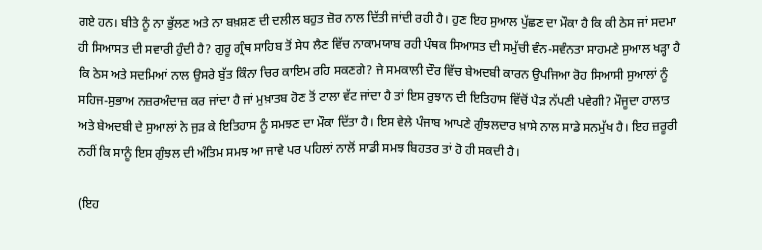ਗਏ ਹਨ। ਬੀਤੇ ਨੂੰ ਨਾ ਭੁੱਲਣ ਅਤੇ ਨਾ ਬਖ਼ਸ਼ਣ ਦੀ ਦਲੀਲ ਬਹੁਤ ਜ਼ੋਰ ਨਾਲ ਦਿੱਤੀ ਜਾਂਦੀ ਰਹੀ ਹੈ। ਹੁਣ ਇਹ ਸੁਆਲ ਪੁੱਛਣ ਦਾ ਮੌਕਾ ਹੈ ਕਿ ਕੀ ਠੇਸ ਜਾਂ ਸਦਮਾ ਹੀ ਸਿਆਸਤ ਦੀ ਸਵਾਰੀ ਹੁੰਦੀ ਹੈ? ਗੁਰੂ ਗ੍ਰੰਥ ਸਾਹਿਬ ਤੋਂ ਸੇਧ ਲੈਣ ਵਿੱਚ ਨਾਕਾਮਯਾਬ ਰਹੀ ਪੰਥਕ ਸਿਆਸਤ ਦੀ ਸਮੁੱਚੀ ਵੰਨ-ਸਵੰਨਤਾ ਸਾਹਮਣੇ ਸੁਆਲ ਖੜ੍ਹਾ ਹੈ ਕਿ ਠੇਸ ਅਤੇ ਸਦਮਿਆਂ ਨਾਲ ਉਸਰੇ ਬੁੱਤ ਕਿੰਨਾ ਚਿਰ ਕਾਇਮ ਰਹਿ ਸਕਣਗੇ? ਜੇ ਸਮਕਾਲੀ ਦੌਰ ਵਿੱਚ ਬੇਅਦਬੀ ਕਾਰਨ ਉਪਜਿਆ ਰੋਹ ਸਿਆਸੀ ਸੁਆਲਾਂ ਨੂੰ ਸਹਿਜ-ਸੁਭਾਅ ਨਜ਼ਰਅੰਦਾਜ਼ ਕਰ ਜਾਂਦਾ ਹੈ ਜਾਂ ਮੁਖ਼ਾਤਬ ਹੋਣ ਤੋਂ ਟਾਲਾ ਵੱਟ ਜਾਂਦਾ ਹੈ ਤਾਂ ਇਸ ਰੁਝਾਨ ਦੀ ਇਤਿਹਾਸ ਵਿੱਚੋਂ ਪੈੜ ਨੱਪਣੀ ਪਵੇਗੀ? ਮੌਜੂਦਾ ਹਾਲਾਤ ਅਤੇ ਬੇਅਦਬੀ ਦੇ ਸੁਆਲਾਂ ਨੇ ਜੁੜ ਕੇ ਇਤਿਹਾਸ ਨੂੰ ਸਮਝਣ ਦਾ ਮੌਕਾ ਦਿੱਤਾ ਹੈ। ਇਸ ਵੇਲੇ ਪੰਜਾਬ ਆਪਣੇ ਗੁੰਝਲਦਾਰ ਖ਼ਾਸੇ ਨਾਲ ਸਾਡੇ ਸਨਮੁੱਖ ਹੈ। ਇਹ ਜ਼ਰੂਰੀ ਨਹੀਂ ਕਿ ਸਾਨੂੰ ਇਸ ਗੁੰਝਲ ਦੀ ਅੰਤਿਮ ਸਮਝ ਆ ਜਾਵੇ ਪਰ ਪਹਿਲਾਂ ਨਾਲੋਂ ਸਾਡੀ ਸਮਝ ਬਿਹਤਰ ਤਾਂ ਹੋ ਹੀ ਸਕਦੀ ਹੈ।

(ਇਹ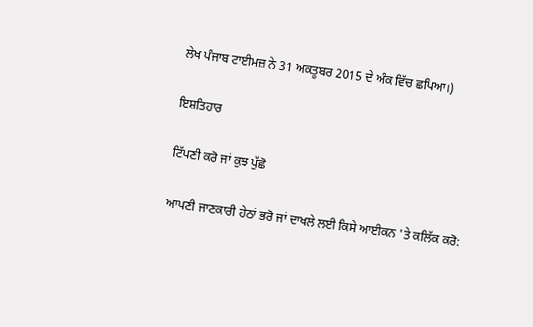ਲੇਖ ਪੰਜਾਬ ਟਾਈਮਜ਼ ਨੇ 31 ਅਕਤੂਬਰ 2015 ਦੇ ਅੰਕ ਵਿੱਚ ਛਪਿਆ।)

ਇਸ਼ਤਿਹਾਰ

ਟਿੱਪਣੀ ਕਰੋ ਜਾਂ ਕੁਝ ਪੁੱਛੋ

ਆਪਣੀ ਜਾਣਕਾਰੀ ਹੇਠਾਂ ਭਰੋ ਜਾਂ ਦਾਖਲੇ ਲਈ ਕਿਸੇ ਆਈਕਨ 'ਤੇ ਕਲਿੱਕ ਕਰੋ: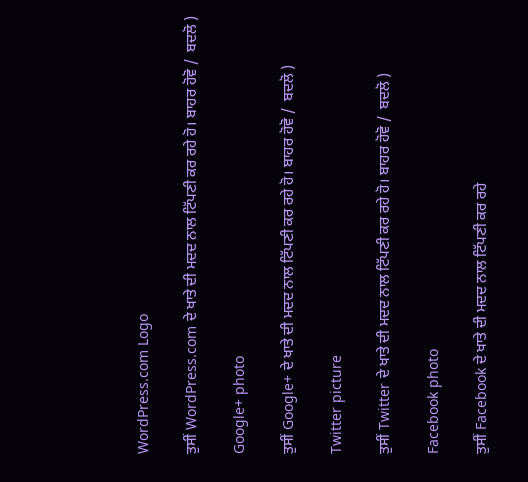WordPress.com Logo

ਤੁਸੀਂ WordPress.com ਦੇ ਖਾਤੇ ਦੀ ਮਦਦ ਨਾਲ ਟਿੱਪਣੀ ਕਰ ਰਹੇ ਹੋ। ਬਾਹਰ ਹੋਵੋ /  ਬਦਲੋ )

Google+ photo

ਤੁਸੀਂ Google+ ਦੇ ਖਾਤੇ ਦੀ ਮਦਦ ਨਾਲ ਟਿੱਪਣੀ ਕਰ ਰਹੇ ਹੋ। ਬਾਹਰ ਹੋਵੋ /  ਬਦਲੋ )

Twitter picture

ਤੁਸੀਂ Twitter ਦੇ ਖਾਤੇ ਦੀ ਮਦਦ ਨਾਲ ਟਿੱਪਣੀ ਕਰ ਰਹੇ ਹੋ। ਬਾਹਰ ਹੋਵੋ /  ਬਦਲੋ )

Facebook photo

ਤੁਸੀਂ Facebook ਦੇ ਖਾਤੇ ਦੀ ਮਦਦ ਨਾਲ ਟਿੱਪਣੀ ਕਰ ਰਹੇ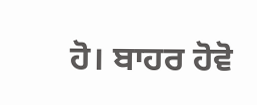ਹੋ। ਬਾਹਰ ਹੋਵੋ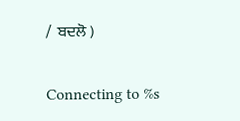/  ਬਦਲੋ )

Connecting to %s